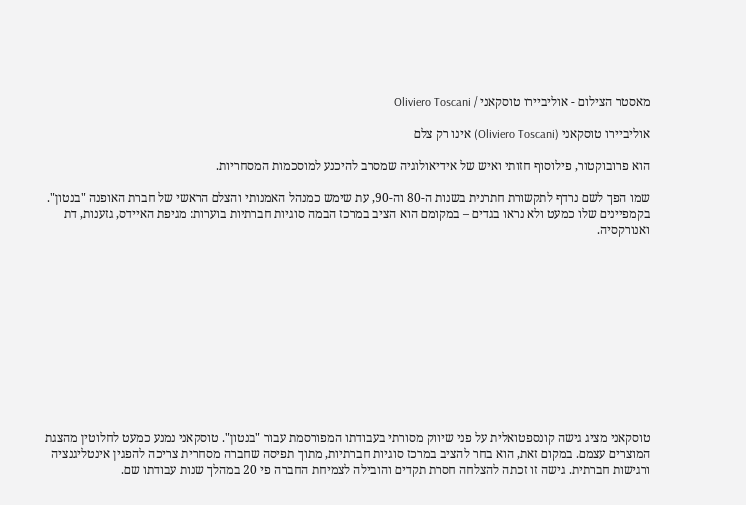מאסטר הצילום - אוליביירו טוסקאני / Oliviero Toscani

אוליביירו טוסקאני (Oliviero Toscani) אינו רק צלם

הוא פרובוקטור, פילוסוף חזותי ואיש של אידיאולוגיה שמסרב להיכנע למוסכמות המסחריות.

שמו הפך לשם נרדף לתקשורת חתרנית בשנות ה-80 וה-90, עת שימש כמנהל האמנותי והצלם הראשי של חברת האופנה "בנטון". בקמפיינים שלו כמעט ולא נראו בגדים – במקומם הוא הציב במרכז הבמה סוגיות חברתיות בוערות: מגיפת האיידס, גזענות, דת ואנורקסיה.












טוסקאני מציג גישה קונספטואלית על פני שיווק מסורתי בעבודתו המפורסמת עבור "בנטון". טוסקאני נמנע כמעט לחלוטין מהצגת המוצרים עצמם. במקום זאת, הוא בחר להציב במרכז סוגיות חברתיות, מתוך תפיסה שחברה מסחרית צריכה להפגין אינטליגנציה ורגישות חברתית. גישה זו זכתה להצלחה חסרת תקדים והובילה לצמיחת החברה פי 20 במהלך שנות עבודתו שם.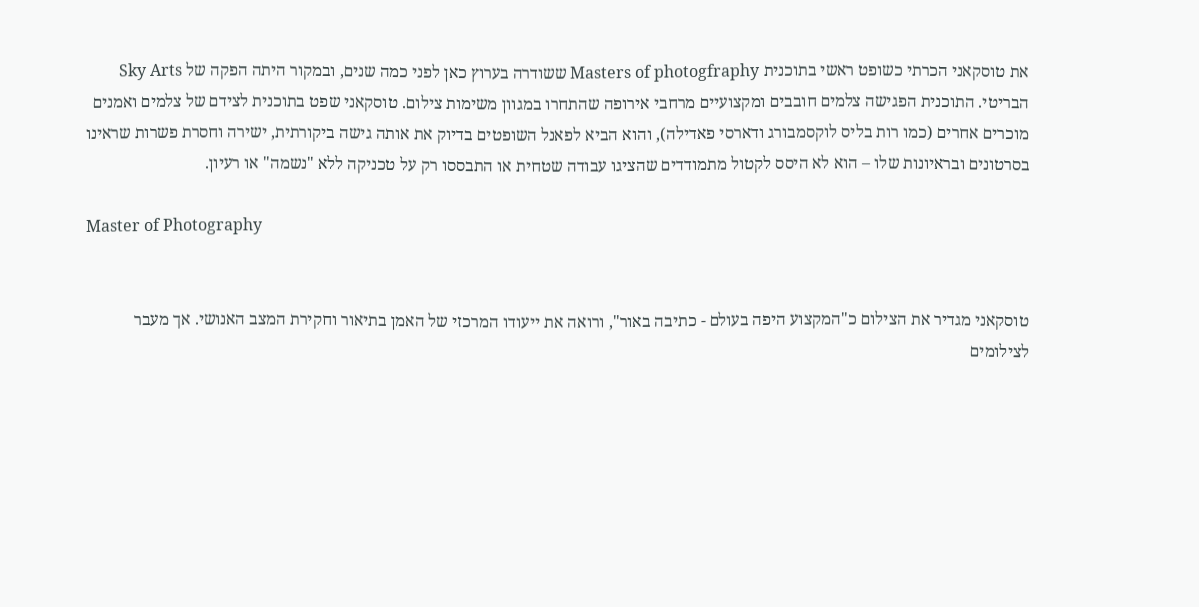את טוסקאני הכרתי כשופט ראשי בתוכנית Masters of photogfraphy ששודרה בערוץ כאן לפני כמה שנים, ובמקור היתה הפקה של Sky Arts הבריטי. התוכנית הפגישה צלמים חובבים ומקצועיים מרחבי אירופה שהתחרו במגוון משימות צילום. טוסקאני שפט בתוכנית לצידם של צלמים ואמנים מוכרים אחרים (כמו רות בליס לוקסמבורג ודארסי פאדילה), והוא הביא לפאנל השופטים בדיוק את אותה גישה ביקורתית, ישירה וחסרת פשרות שראינו בסרטונים ובראיונות שלו – הוא לא היסס לקטול מתמודדים שהציגו עבודה שטחית או התבססו רק על טכניקה ללא "נשמה" או רעיון.

Master of Photography


טוסקאני מגדיר את הצילום כ"המקצוע היפה בעולם - כתיבה באור", ורואה את ייעודו המרכזי של האמן בתיאור וחקירת המצב האנושי. אך מעבר לצילומים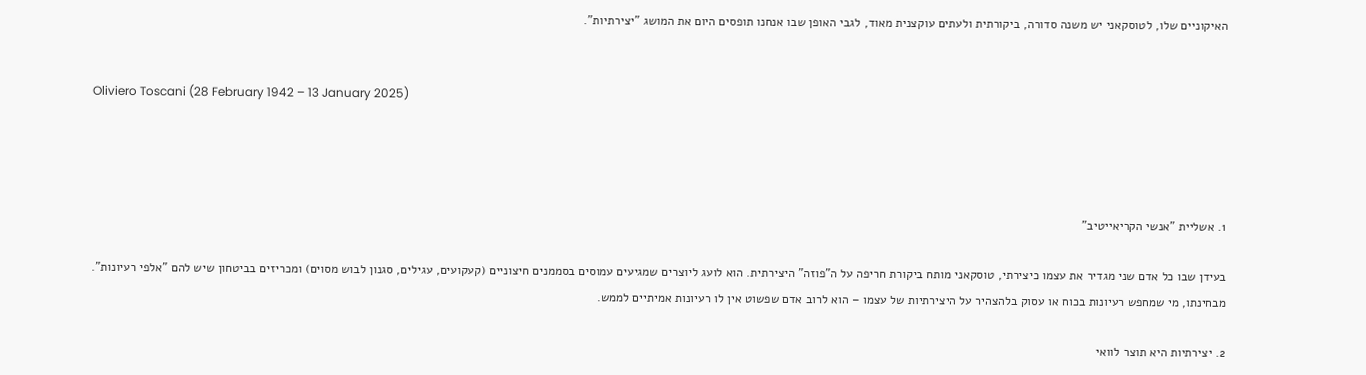האיקוניים שלו, לטוסקאני יש משנה סדורה, ביקורתית ולעתים עוקצנית מאוד, לגבי האופן שבו אנחנו תופסים היום את המושג "יצירתיות".


Oliviero Toscani (28 February 1942 – 13 January 2025)




1. אשליית "אנשי הקריאייטיב"

בעידן שבו כל אדם שני מגדיר את עצמו כיצירתי, טוסקאני מותח ביקורת חריפה על ה"פוזה" היצירתית. הוא לועג ליוצרים שמגיעים עמוסים בסממנים חיצוניים (קעקועים, עגילים, סגנון לבוש מסוים) ומכריזים בביטחון שיש להם "אלפי רעיונות". מבחינתו, מי שמחפש רעיונות בכוח או עסוק בלהצהיר על היצירתיות של עצמו – הוא לרוב אדם שפשוט אין לו רעיונות אמיתיים לממש.

2. יצירתיות היא תוצר לוואי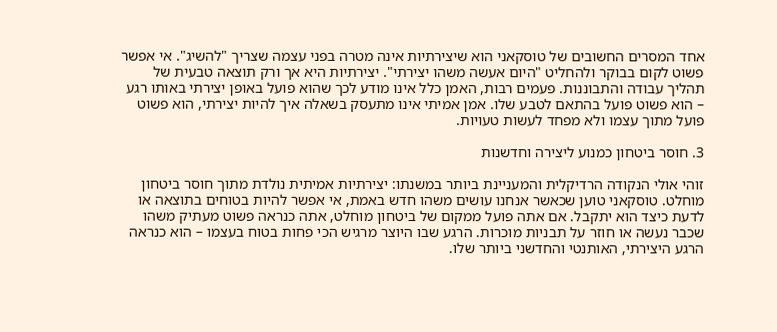אחד המסרים החשובים של טוסקאני הוא שיצירתיות אינה מטרה בפני עצמה שצריך "להשיג". אי אפשר פשוט לקום בבוקר ולהחליט "היום אעשה משהו יצירתי". יצירתיות היא אך ורק תוצאה טבעית של תהליך עבודה והתבוננות. פעמים רבות, האמן כלל אינו מודע לכך שהוא פועל באופן יצירתי באותו רגע – הוא פשוט פועל בהתאם לטבע שלו. אמן אמיתי אינו מתעסק בשאלה איך להיות יצירתי, הוא פשוט פועל מתוך עצמו ולא מפחד לעשות טעויות.

3. חוסר ביטחון כמנוע ליצירה וחדשנות

זוהי אולי הנקודה הרדיקלית והמעניינת ביותר במשנתו: יצירתיות אמיתית נולדת מתוך חוסר ביטחון מוחלט. טוסקאני טוען שכאשר אנחנו עושים משהו חדש באמת, אי אפשר להיות בטוחים בתוצאה או לדעת כיצד הוא יתקבל. אם אתה פועל ממקום של ביטחון מוחלט, אתה כנראה פשוט מעתיק משהו שכבר נעשה או חוזר על תבניות מוכרות. הרגע שבו היוצר מרגיש הכי פחות בטוח בעצמו – הוא כנראה הרגע היצירתי, האותנטי והחדשני ביותר שלו.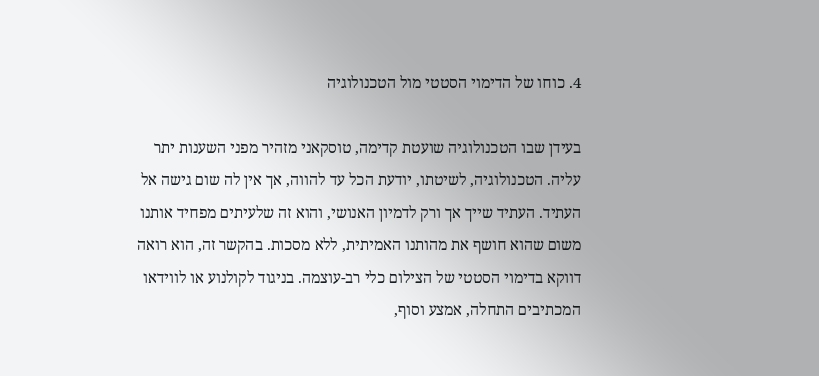4. כוחו של הדימוי הסטטי מול הטכנולוגיה

בעידן שבו הטכנולוגיה שועטת קדימה, טוסקאני מזהיר מפני השענות יתר עליה. הטכנולוגיה, לשיטתו, יודעת הכל עד להווה, אך אין לה שום גישה אל העתיד. העתיד שייך אך ורק לדמיון האנושי, והוא זה שלעיתים מפחיד אותנו משום שהוא חושף את מהותנו האמיתית, ללא מסכות. בהקשר זה, הוא רואה דווקא בדימוי הסטטי של הצילום כלי רב-עוצמה. בניגוד לקולנוע או לווידאו המכתיבים התחלה, אמצע וסוף,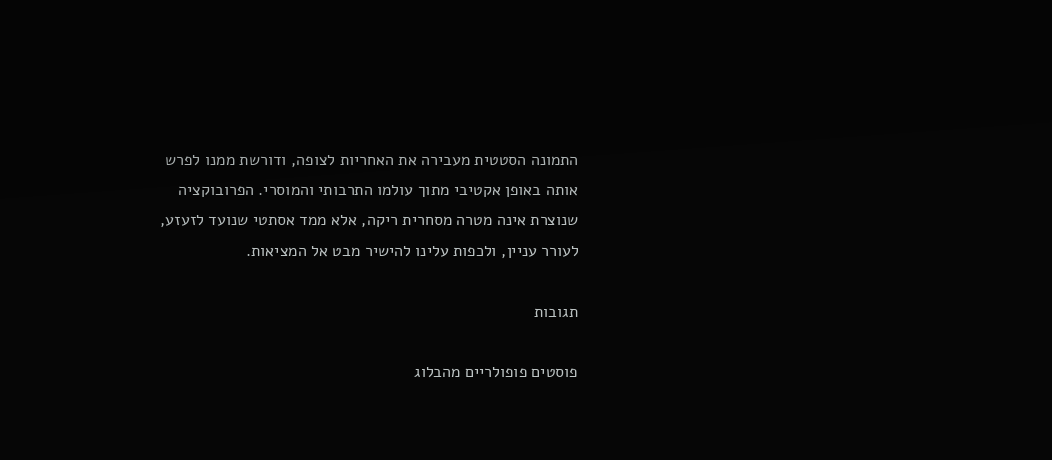התמונה הסטטית מעבירה את האחריות לצופה, ודורשת ממנו לפרש אותה באופן אקטיבי מתוך עולמו התרבותי והמוסרי. הפרובוקציה שנוצרת אינה מטרה מסחרית ריקה, אלא ממד אסתטי שנועד לזעזע, לעורר עניין, ולכפות עלינו להישיר מבט אל המציאות.

תגובות

פוסטים פופולריים מהבלוג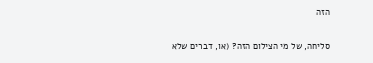הזה

סליחה, של מי הצילום הזה? (או, דברים שלא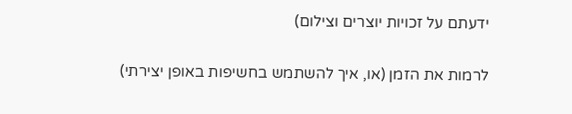ידעתם על זכויות יוצרים וצילום)

לרמות את הזמן (או, איך להשתמש בחשיפות באופן יצירתי)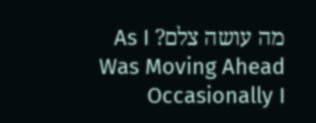מה עושה צלם? As I Was Moving Ahead Occasionally I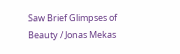Saw Brief Glimpses of Beauty / Jonas Mekas